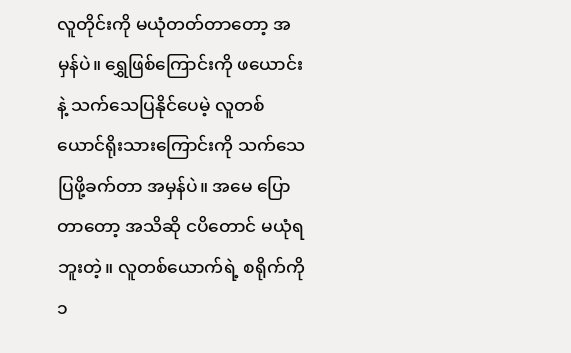လူတိုင်းကို မယုံတတ်တာတော့ အမှန်ပဲ။ ရွှေဖြစ်ကြောင်းကို ဖယောင်းနဲ့ သက်သေပြနိုင်ပေမဲ့ လူတစ်ယောင်ရိုးသားကြောင်းကို သက်သေပြဖို့ခက်တာ အမှန်ပဲ။ အမေ ပြောတာတော့ အသိဆို ငပိတောင် မယုံရဘူးတဲ့။ လူတစ်ယောက်ရဲ့ စရိုက်ကို ၁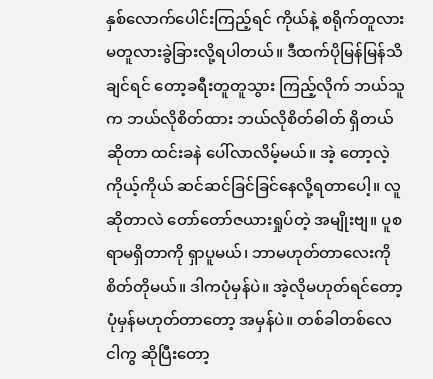နှစ်လောက်ပေါင်းကြည့်ရင် ကိုယ်နဲ့ စရိုက်တူလားမတူလားခွဲခြားလို့ရပါတယ်။ ဒီထက်ပိုမြန်မြန်သိချင်ရင် တော့ခရီးတူတူသွား ကြည့်လိုက် ဘယ်သူက ဘယ်လိုစိတ်ထား ဘယ်လိုစိတ်ဓါတ် ရှိတယ်ဆိုတာ ထင်းခနဲ ပေါ်လာလိမ့်မယ်။ အဲ့ တော့လဲ့ကိုယ့်ကိုယ် ဆင်ဆင်ခြင်ခြင်နေလို့ရတာပေါ့။ လူဆိုတာလဲ တော်တော်ဇယားရှုပ်တဲ့ အမျိုးဗျ။ ပူစရာမရှိတာကို ရှာပူမယ်၊ ဘာမဟုတ်တာလေးကို စိတ်တိုမယ်။ ဒါကပုံမှန်ပဲ။ အဲ့လိုမဟုတ်ရင်တော့ ပုံမှန်မဟုတ်တာတော့ အမှန်ပဲ။ တစ်ခါတစ်လေ ငါကွ ဆိုပြီးတော့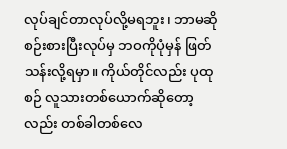လုပ်ချင်တာလုပ်လို့မရဘူး၊ ဘာမဆိုစဉ်းစားပြီးလုပ်မှ ဘဝကိုပုံမှန် ဖြတ်သန်းလို့ရမှာ။ ကိုယ်တိုင်လည်း ပုထုစဉ် လူသားတစ်ယောက်ဆိုတော့ လည်း တစ်ခါတစ်လေ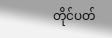တိုင်ပတ်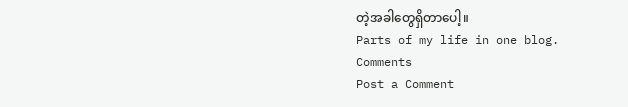တဲ့အခါတွေရှိတာပေါ့။
Parts of my life in one blog.
Comments
Post a Comment